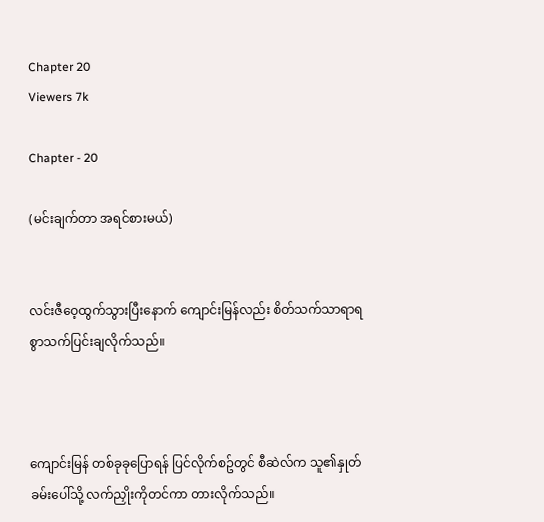Chapter 20
Viewers 7k

Chapter - 20

(မင်းချက်တာ အရင်စားမယ်)


လင်းဇီဝေ့ထွက်သွားပြီးနောက် ကျောင်းမြန်လည်း စိတ်သက်သာရာရစွာသက်ပြင်းချလိုက်သည်။



ကျောင်းမြန် တစ်ခုခုပြောရန် ပြင်လိုက်စဥ်တွင် စီဆဲလ်က သူ၏နှုတ်ခမ်းပေါ်သို့ လက်ညှိုးကိုတင်ကာ တားလိုက်သည်။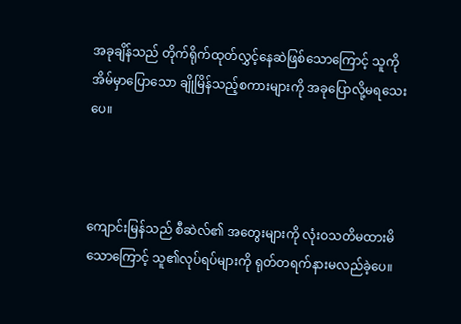အခုချိန်သည် တိုက်ရိုက်ထုတ်လွှင့်နေဆဲဖြစ်သောကြောင့် သူကို အိမ်မှာပြောသော ချိုမြိန်သည့်စကားများကို အခုပြောလို့မရသေးပေ။



ကျောင်းမြန်သည် စီဆဲလ်၏ အတွေးများကို လုံးဝသတိမထားမိသောကြောင့် သူ၏လုပ်ရပ်များကို ရုတ်တရက်နားမလည်ခဲ့ပေ။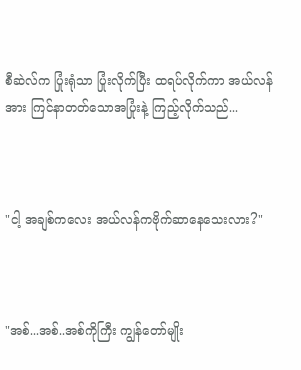စီဆဲလ်က ပြုံးရုံသာ ပြုံးလိုက်ပြီး ထရပ်လိုက်ကာ အယ်လန်အား ကြင်နာတတ်သောအပြုံးနဲ့ ကြည့်လိုက်သည်...



"ငါ့ အချစ်ကလေး အယ်လန်ကဗိုက်ဆာနေသေးလား?"



"အစ်...အစ်..အစ်ကိုကြီး ကျွန်တော်မျိုး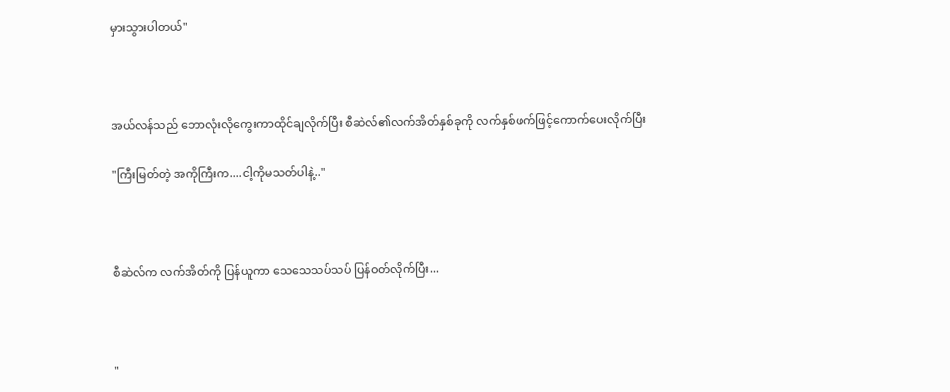မှားသွားပါတယ်"



အယ်လန်သည် ဘောလုံးလိုကွေးကာထိုင်ချလိုက်ပြီး စီဆဲလ်၏လက်အိတ်နှစ်ခုကို လက်နှစ်ဖက်ဖြင့်ကောက်ပေးလိုက်ပြီး

"ကြီးမြတ်တဲ့ အကိုကြီးက....ငါ့ကိုမသတ်ပါနဲ့.."



စီဆဲလ်က လက်အိတ်ကို ပြန်ယူကာ သေသေသပ်သပ် ပြန်ဝတ်လိုက်ပြီး...



"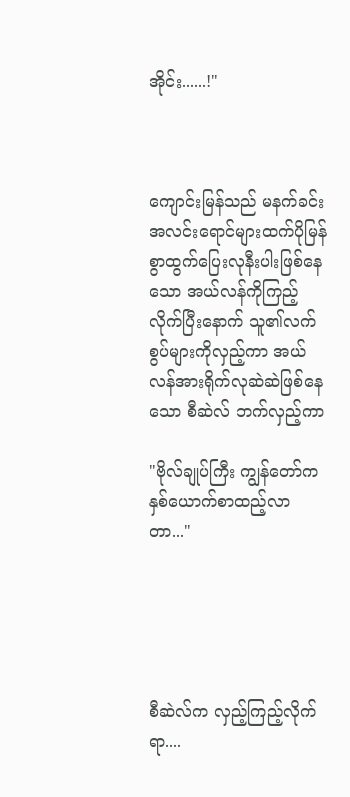အိုင်း......!"



ကျောင်းမြန်သည် မနက်ခင်းအလင်းရောင်များထက်ပိုမြန်စွာထွက်ပြေးလုနီးပါးဖြစ်နေသော အယ်လန်ကိုကြည့်လိုက်ပြီးနောက် သူ၏လက်စွပ်များကိုလှည့်ကာ အယ်လန်အားရိုက်လုဆဲဆဲဖြစ်နေသော စီဆဲလ် ဘက်လှည့်ကာ

"ဗိုလ်ချုပ်ကြီး ကျွန်တော်ကနှစ်ယောက်စာထည့်လာတာ..."





စီဆဲလ်က လှည့်ကြည့်လိုက်ရာ....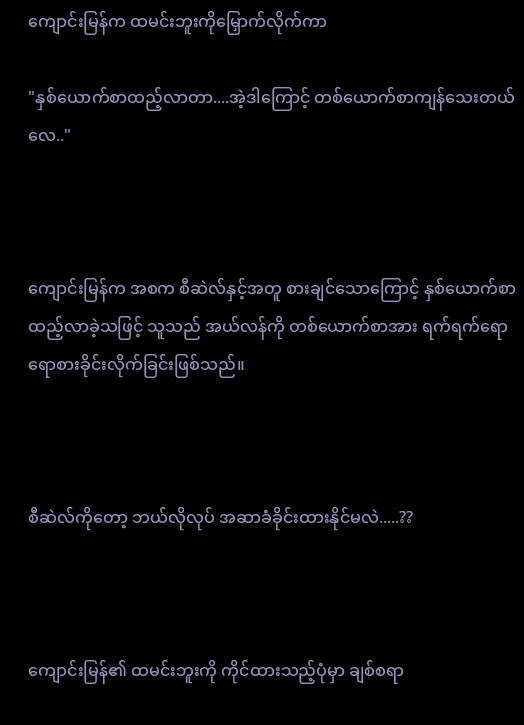ကျောင်းမြန်က ထမင်းဘူးကိုမြှောက်လိုက်ကာ

"နှစ်ယောက်စာထည့်လာတာ....အဲ့ဒါကြောင့် တစ်ယောက်စာကျန်သေးတယ်လေ.."



ကျောင်းမြန်က အစက စီဆဲလ်နှင့်အတူ စားချင်သောကြောင့် နှစ်ယောက်စာထည့်လာခဲ့သဖြင့် သူသည် အယ်လန်ကို တစ်ယောက်စာအား ရက်ရက်ရောရောစားခိုင်းလိုက်ခြင်းဖြစ်သည်။



စီဆဲလ်ကိုတော့ ဘယ်လိုလုပ် အဆာခံခိုင်းထားနိုင်မလဲ.....??



ကျောင်းမြန်၏ ထမင်းဘူးကို ကိုင်ထားသည့်ပုံမှာ ချစ်စရာ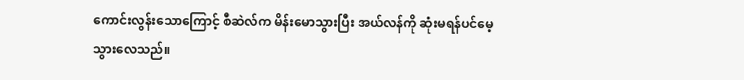ကောင်းလွန်းသောကြောင့် စီဆဲလ်က မိန်းမောသွားပြီး အယ်လန်ကို ဆုံးမရန်ပင်မေ့သွားလေသည်။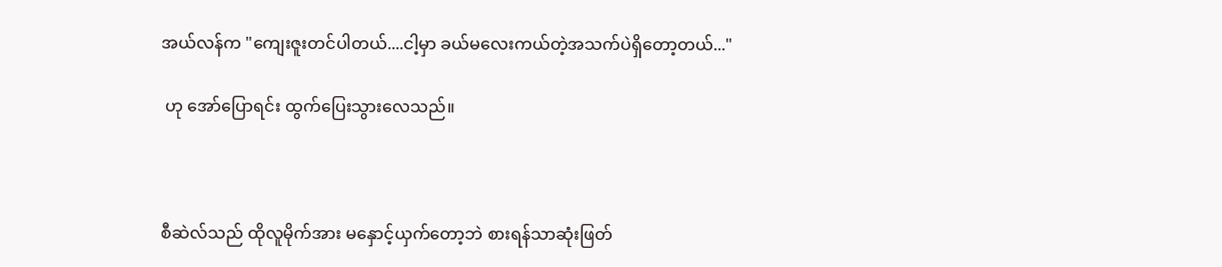အယ်လန်က "ကျေးဇူးတင်ပါတယ်....ငါ့မှာ ခယ်မလေးကယ်တဲ့အသက်ပဲရှိတော့တယ်..."

 ဟု အော်ပြောရင်း ထွက်ပြေးသွားလေသည်။



စီဆဲလ်သည် ထိုလူမိုက်အား မနှောင့်ယှက်တော့ဘဲ စားရန်သာဆုံးဖြတ်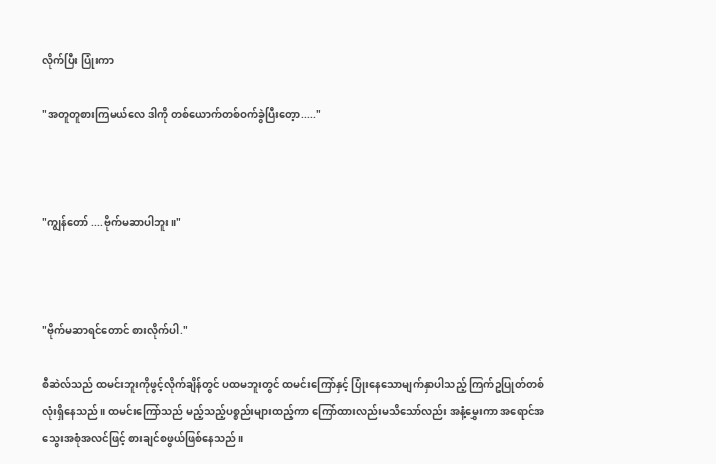လိုက်ပြီး ပြုံးကာ

"အတူတူစားကြမယ်လေ ဒါကို တစ်ယောက်တစ်ဝက်ခွဲပြီးတေ့ာ....."



"ကျွန်တော် ....ဗိုက်မဆာပါဘူး။"



"ဗိုက်မဆာရင်တောင် စားလိုက်ပါ."

စီဆဲလ်သည် ထမင်းဘူးကိုဖွင့်လိုက်ချိန်တွင် ပထမဘူးတွင် ထမင်းကြော်နှင့် ပြုံးနေသောမျက်နှာပါသည့် ကြက်ဥပြုတ်တစ်လုံးရှိနေသည်။ ထမင်းကြော်သည် မည့်သည့်ပစ္စည်းများထည့်ကာ ကြော်ထားလည်းမသိသော်လည်း အနံ့မွှေးကာ အရောင်အသွေးအစုံအလင်ဖြင့် စားချင်စဖွယ်ဖြစ်နေသည်။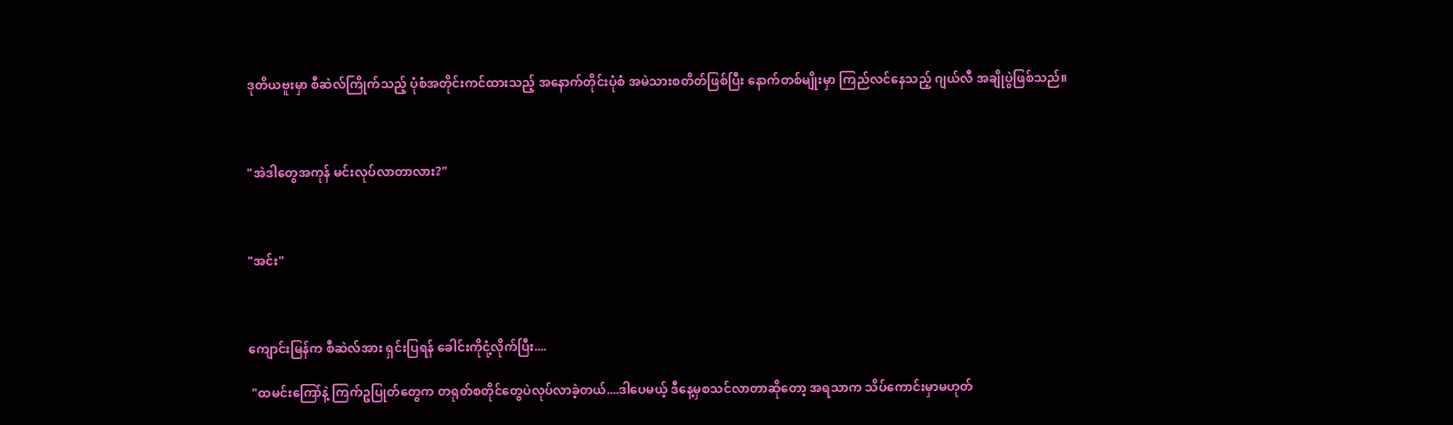ဒုတိယဗူးမှာ စီဆဲလ်ကြိုက်သည့် ပုံစံအတိုင်းကင်ထားသည့် အနောက်တိုင်းပုံစံ အမဲသားစတိတ်ဖြစ်ပြီး နောက်တစ်မျိုးမှာ ကြည်လင်နေသည့် ဂျယ်လီ အချိုပွဲဖြစ်သည်။



"အဲဒါတွေအကုန် မင်းလုပ်လာတာလား?"



"အင်း"



ကျောင်းမြန်က စီဆဲလ်အား ရှင်းပြရန် ခေါင်းကိုငုံ့လိုက်ပြီး....

 "ထမင်းကြော်နဲ့ ကြက်ဥပြုတ်တွေက တရုတ်စတိုင်တွေပဲလုပ်လာခဲ့တယ်....ဒါပေမယ့် ဒီနေ့မှစသင်လာတာဆိုတော့ အရသာက သိပ်ကောင်းမှာမဟုတ်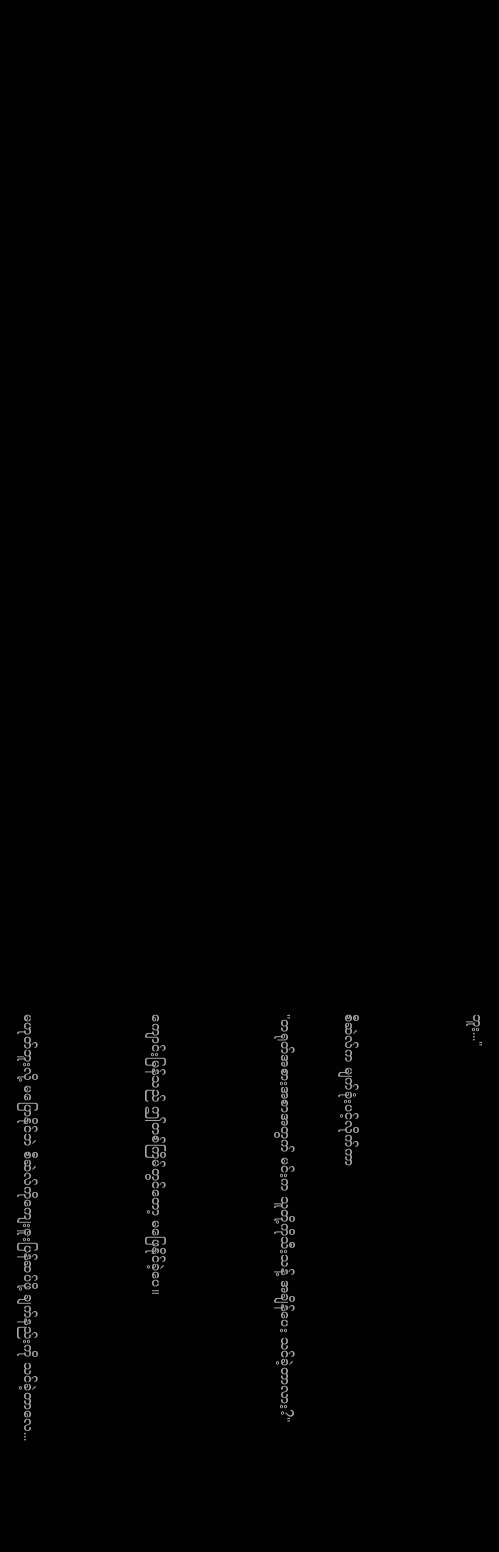ဘူး..."



စီဆဲလ်က မျက်ခုံးပင့်လိုက်ကာ

"တရုတ်အစားအစာအတွက် မင်းက သူတို့ကိုသီးသန့် အချိန်ပေး သင်ခဲ့တာလား?"



ကျောင်းမြန်သည် ဤတစ်ကြိမ်တွင်တော့ မဖြေနိုင်ခဲ့ပေ။



မဟုတ်ဘူးလို့ မပြောနိုင်ဘဲ စီဆဲလ်ကိုကျေးဇူးပြန်ဆပ်ဖို့ ချက်နည်းကို သင်ခဲ့တာလေ...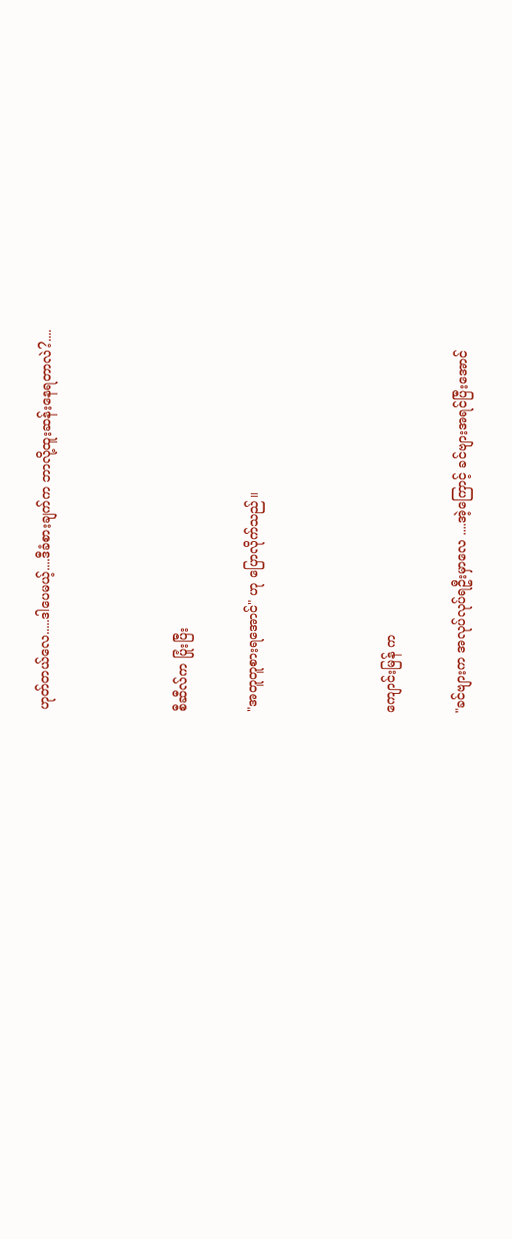ဟုတ်တယ်လေ.....ဒါပေမယ့်....ဒီခံစားချက်က ဘာလို့ထူးဆန်းနေရတာလဲ?....



စီဆီလ်က ပြုံးပြီး

"အတူတူစားရအောင်" ဟု ပြောလိုက်သည်။



ကျောင်းမြန် က

"ခင်ဗျားက အလုပ်လုပ်ရဦးမှာလေ ....အဲ့ကြောင့် ခင်ဗျားအရင်ပြီးအောင်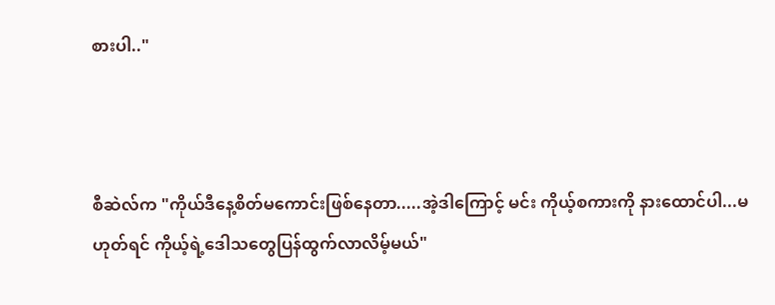စားပါ.."



စီဆဲလ်က "ကိုယ်ဒီနေ့စိတ်မကောင်းဖြစ်နေတာ.....အဲ့ဒါကြောင့် မင်း ကိုယ့်စကားကို နားထောင်ပါ...မဟုတ်ရင် ကိုယ့်ရဲ့ဒေါသတွေပြန်ထွက်လာလိမ့်မယ်"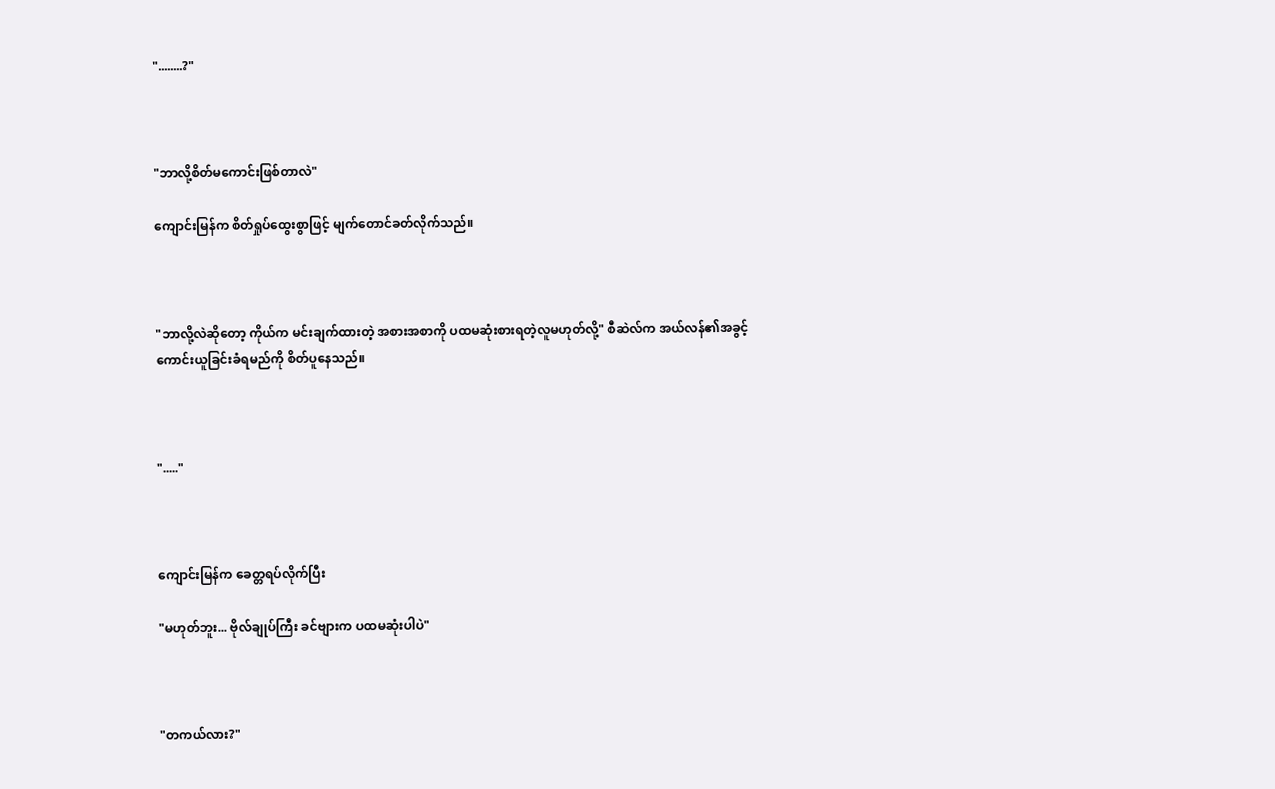"........?"



"ဘာလို့စိတ်မကောင်းဖြစ်တာလဲ"

ကျောင်းမြန်က စိတ်ရှုပ်ထွေးစွာဖြင့် မျက်တောင်ခတ်လိုက်သည်။



"ဘာလို့လဲဆိုတော့ ကိုယ်က မင်းချက်ထားတဲ့ အစားအစာကို ပထမဆုံးစားရတဲ့လူမဟုတ်လို့" စီဆဲလ်က အယ်လန်၏အခွင့်ကောင်းယူခြင်းခံရမည်ကို စိတ်ပူနေသည်။



"....."



ကျောင်းမြန်က ခေတ္တရပ်လိုက်ပြီး

"မဟုတ်ဘူး... ဗိုလ်ချုပ်ကြီး ခင်ဗျားက ပထမဆုံးပါပဲ"



"တကယ်လား?"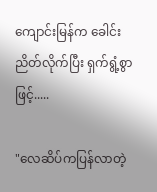ကျောင်းမြန်က ခေါင်းညိတ်လိုက်ပြီး ရှက်ရွံ့စွာဖြင့်.....

"လေဆိပ်ကပြန်လာတဲ့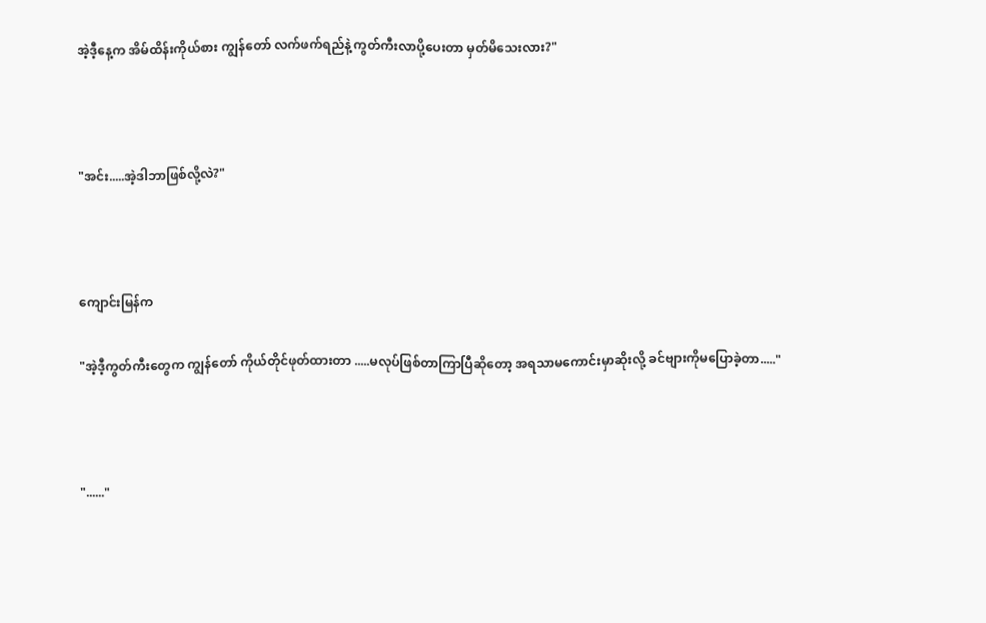အဲ့ဒီ့နေ့က အိမ်ထိန်းကိုယ်စား ကျွန်တော် လက်ဖက်ရည်နဲ့ ကွတ်ကီးလာပို့ပေးတာ မှတ်မိသေးလား?"



"အင်း.....အဲ့ဒါဘာဖြစ်လို့လဲ?"



ကျောင်းမြန်က

"အဲ့ဒီ့ကွတ်ကီးတွေက ကျွန်တော် ကိုယ်တိုင်ဖုတ်ထားတာ .....မလုပ်ဖြစ်တာကြာပြီဆိုတော့ အရသာမကောင်းမှာဆိုးလို့ ခင်ဗျားကိုမပြောခဲ့တာ....."



"......"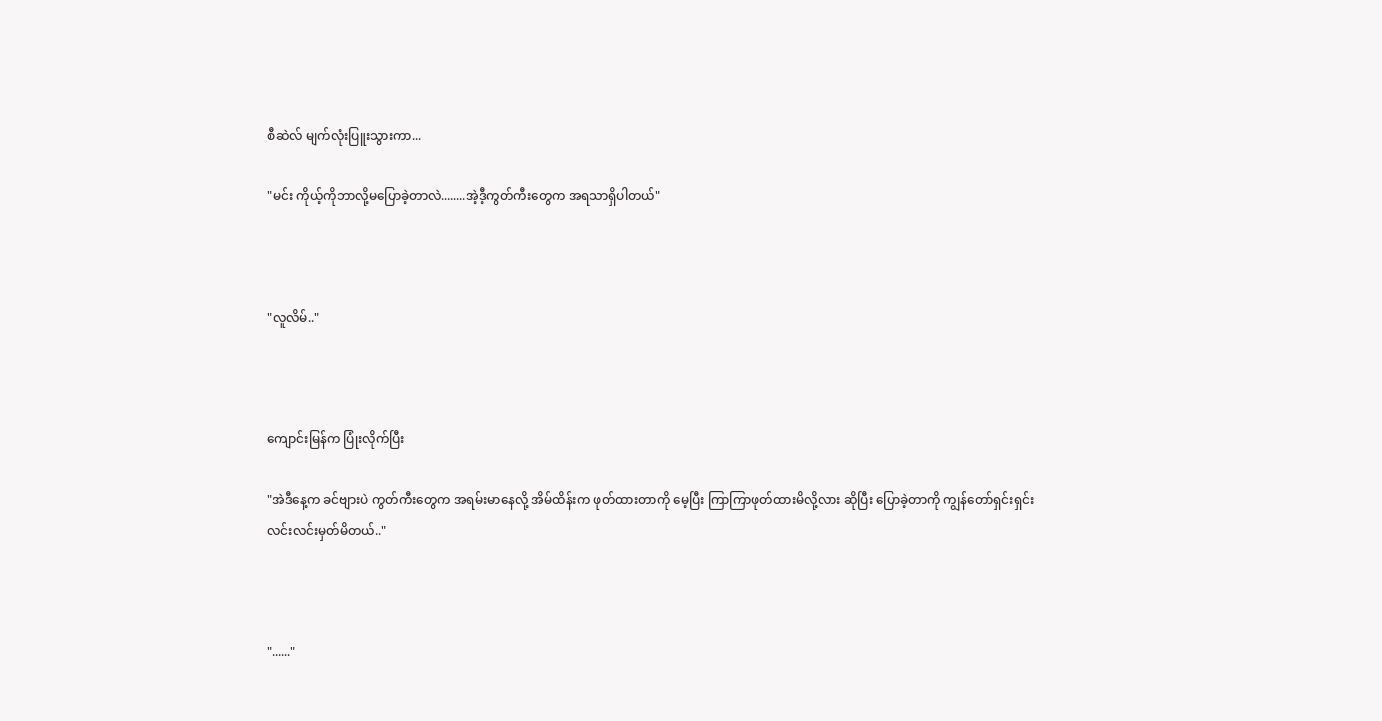စီဆဲလ် မျက်လုံးပြူးသွားကာ...

"မင်း ကိုယ့်ကိုဘာလို့မပြောခဲ့တာလဲ........အဲ့ဒီ့ကွတ်ကီးတွေက အရသာရှိပါတယ်"



"လူလိမ်.."



ကျောင်းမြန်က ပြုံးလိုက်ပြီး

"အဲဒီနေ့က ခင်ဗျားပဲ ကွတ်ကီးတွေက အရမ်းမာနေလို့ အိမ်ထိန်းက ဖုတ်ထားတာကို မေ့ပြီး ကြာကြာဖုတ်ထားမိလို့လား ဆိုပြီး ပြောခဲ့တာကို ကျွန်တော်ရှင်းရှင်းလင်းလင်းမှတ်မိတယ်.."



"......"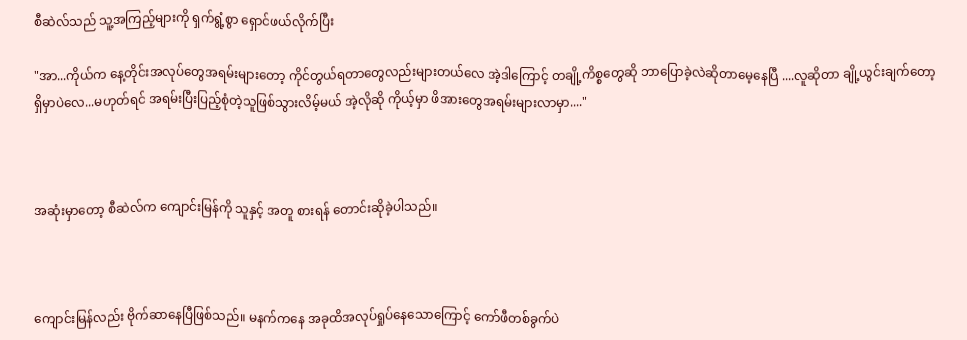စီဆဲလ်သည် သူ့အကြည့်များကို ရှက်ရွံ့စွာ ရှောင်ဖယ်လိုက်ပြီး

"အာ...ကိုယ်က နေ့တိုင်းအလုပ်တွေအရမ်းများတော့ ကိုင်တွယ်ရတာတွေလည်းများတယ်လေ အဲ့ဒါကြောင့် တချို့ကိစ္စတွေဆို ဘာပြောခဲ့လဲဆိုတာမေ့နေပြီ ....လူဆိုတာ ချို့ယွင်းချက်တော့ရှိမှာပဲလေ...မဟုတ်ရင် အရမ်းပြီးပြည့်စုံတဲ့သူဖြစ်သွားလိမ့်မယ် အဲ့လိုဆို ကိုယ့်မှာ ဖိအားတွေအရမ်းများလာမှာ...."



အဆုံးမှာတော့ စီဆဲလ်က ကျောင်းမြန်ကို သူနှင့် အတူ စားရန် တောင်းဆိုခဲ့ပါသည်။



ကျောင်းမြန်လည်း ဗိုက်ဆာနေပြီဖြစ်သည်။ မနက်ကနေ အခုထိအလုပ်ရှုပ်နေသောကြောင့် ကော်ဖီတစ်ခွက်ပဲ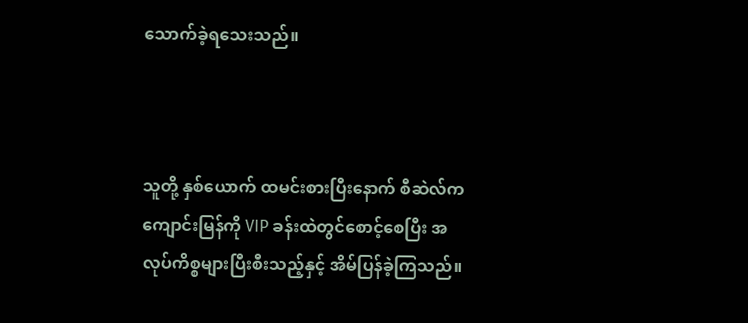သောက်ခဲ့ရသေးသည်။



သူတို့ နှစ်ယောက် ထမင်းစားပြီးနောက် စီဆဲလ်က ကျောင်းမြန်ကို VIP ခန်းထဲတွင်စောင့်စေပြီး အလုပ်ကိစ္စများပြီးစီးသည့်နှင့် အိမ်ပြန်ခဲ့ကြသည်။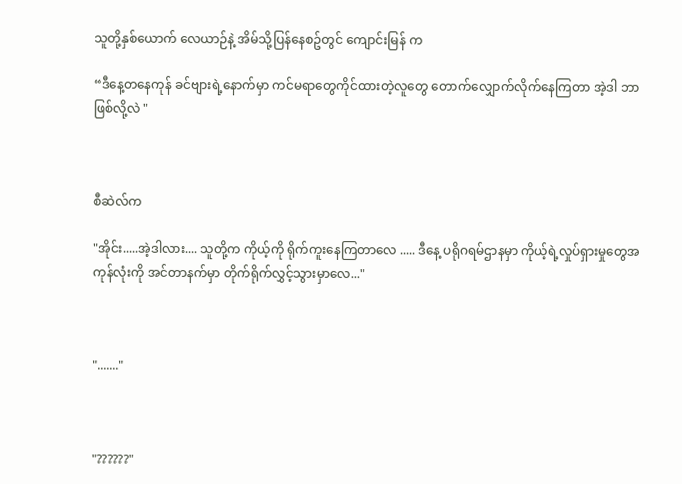သူတို့နှစ်ယောက် လေယာဉ်နဲ့ အိမ်သို့ပြန်နေစဥ်တွင် ကျောင်းမြန် က

“ဒီနေ့တနေကုန် ခင်ဗျားရဲ့နောက်မှာ ကင်မရာတွေကိုင်ထားတဲ့လူတွေ တောက်လျှောက်လိုက်နေကြတာ အဲ့ဒါ ဘာဖြစ်လို့လဲ "



စီဆဲလ်က

"အိုင်း.....အဲ့ဒါလား.... သူတို့က ကိုယ့်ကို ရိုက်ကူးနေကြတာလေ ..... ဒီနေ့ ပရိုဂရမ်ဌာနမှာ ကိုယ့်ရဲ့လှုပ်ရှားမှုတွေအကုန်လုံးကို အင်တာနက်မှာ တိုက်ရိုက်လွှင့်သွားမှာလေ..."



"......."



"??????"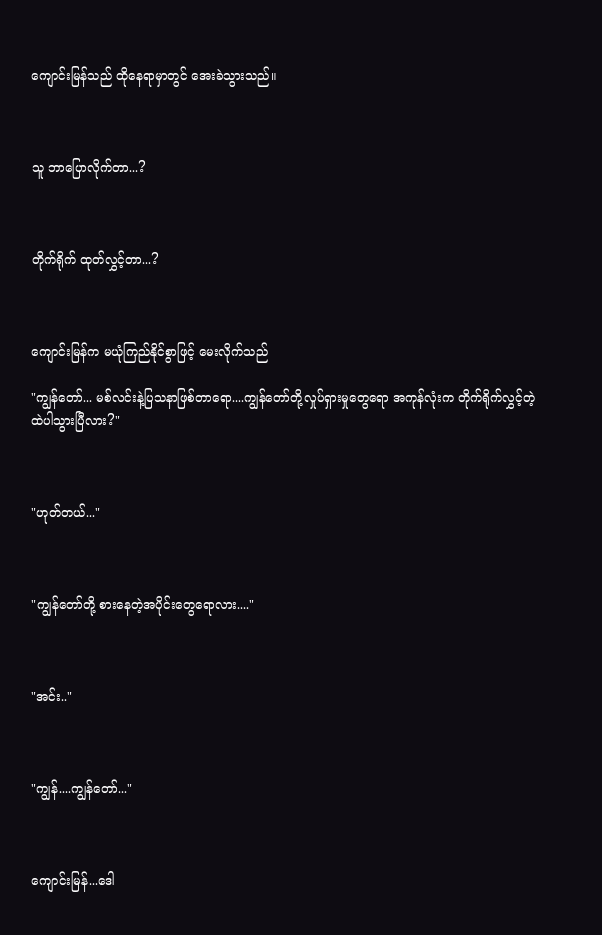ကျောင်းမြန်သည် ထိုနေရာမှာတွင် အေးခဲသွားသည်။



သူ ဘာပြောလိုက်တာ...?



တိုက်ရိုက် ထုတ်လွှင့်တာ...?



ကျောင်းမြန်က မယုံကြည်နိုင်စွာဖြင့် မေးလိုက်သည်

"ကျွန်တော်... မစ်လင်းနဲ့ပြသနာဖြစ်တာရော....ကျွန်တော်တို့လှုပ်ရှားမှုတွေရော အကုန်လုံးက တိုက်ရိုက်လွှင့်တဲ့ထဲပါသွားပြီလား?"



"ဟုတ်တယ်..."



"ကျွန်တော်တို့ စားနေတဲ့အပိုင်းတွေရောလား...."



"အင်း.."



"ကျွန်....ကျွန်တော်..."



ကျောင်းမြန်...ဒေါ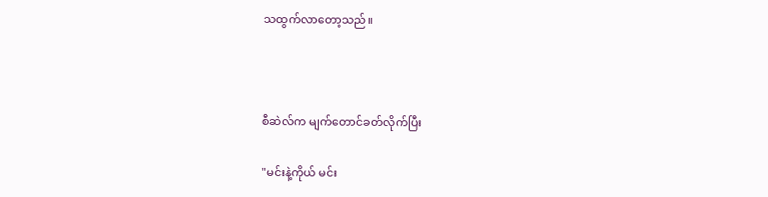သထွက်လာတော့သည်။



စီဆဲလ်က မျက်တောင်ခတ်လိုက်ပြီး

"မင်းနဲ့ကိုယ် မင်း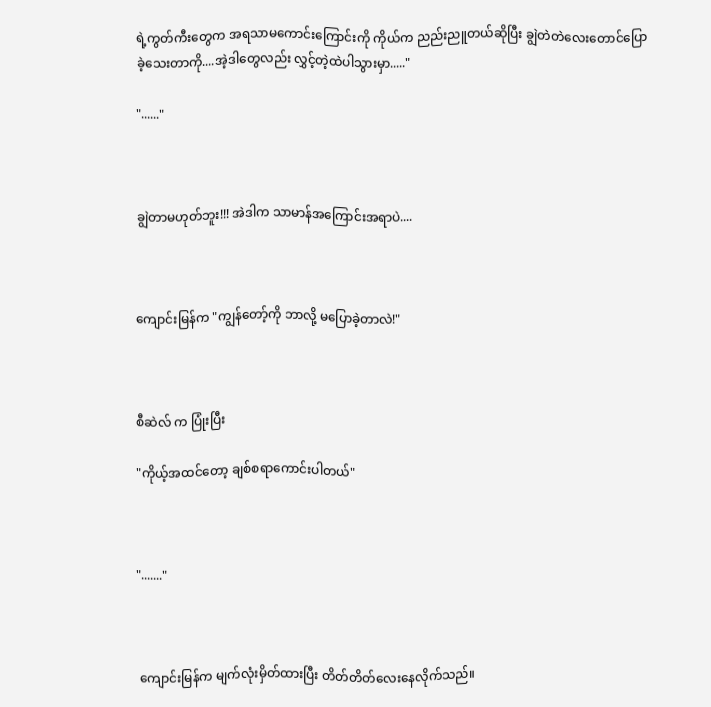ရဲ့ကွတ်ကီးတွေက အရသာမကောင်းကြောင်းကို ကိုယ်က ညည်းညူတယ်ဆိုပြီး ချွဲတဲတဲလေးတောင်ပြောခဲ့သေးတာကို....အဲ့ဒါတွေလည်း လွှင့်တဲ့ထဲပါသွားမှာ....."

"......"



ချွဲတာမဟုတ်ဘူး!!! အဲဒါက သာမာန်အကြောင်းအရာပဲ....



ကျောင်းမြန်က "ကျွန်တော့်ကို ဘာလို့ မပြောခဲ့တာလဲ!"



စီဆဲလ် က ပြုံးပြီး

"ကိုယ့်အထင်တော့ ချစ်စရာကောင်းပါတယ်"



"......."



 ကျောင်းမြန်က မျက်လုံးမှိတ်ထားပြီး တိတ်တိတ်လေးနေလိုက်သည်။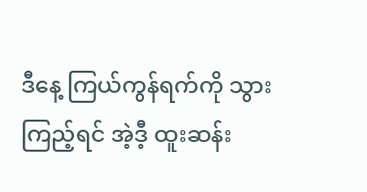ဒီနေ့ ကြယ်ကွန်ရက်ကို သွားကြည့်ရင် အဲ့ဒီ့ ထူးဆန်း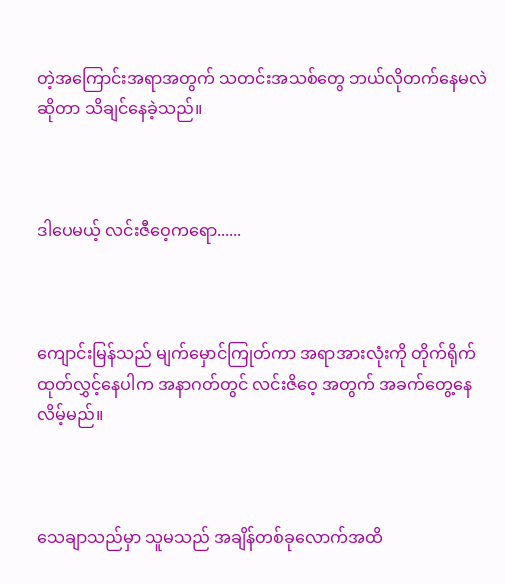တဲ့အကြောင်းအရာအတွက် သတင်းအသစ်တွေ ဘယ်လိုတက်နေမလဲဆိုတာ သိချင်နေခဲ့သည်။



ဒါပေမယ့် လင်းဇီဝေ့ကရော......



ကျောင်းမြန်သည် မျက်မှောင်ကြုတ်ကာ အရာအားလုံးကို တိုက်ရိုက်ထုတ်လွှင့်နေပါက အနာဂတ်တွင် လင်းဇိဝေ့ အတွက် အခက်တွေ့နေလိမ့်မည်။



သေချာသည်မှာ သူမသည် အချိန်တစ်ခုလောက်အထိ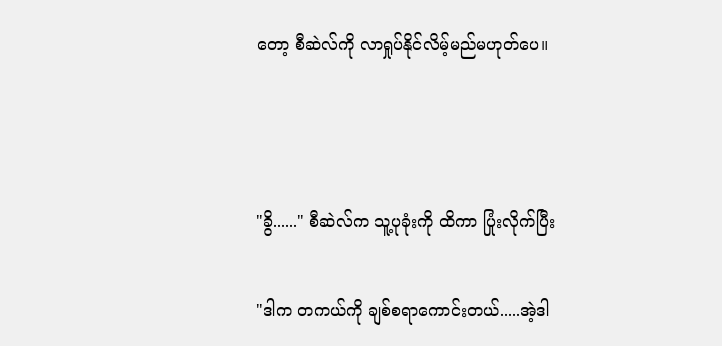တော့ စီဆဲလ်ကို လာရှုပ်နိုင်လိမ့်မည်မဟုတ်ပေ။



"ခွိ......" စီဆဲလ်က သူ့ပုခုံးကို ထိကာ ပြုံးလိုက်ပြီး

"ဒါက တကယ်ကို ချစ်စရာကောင်းတယ်.....အဲ့ဒါ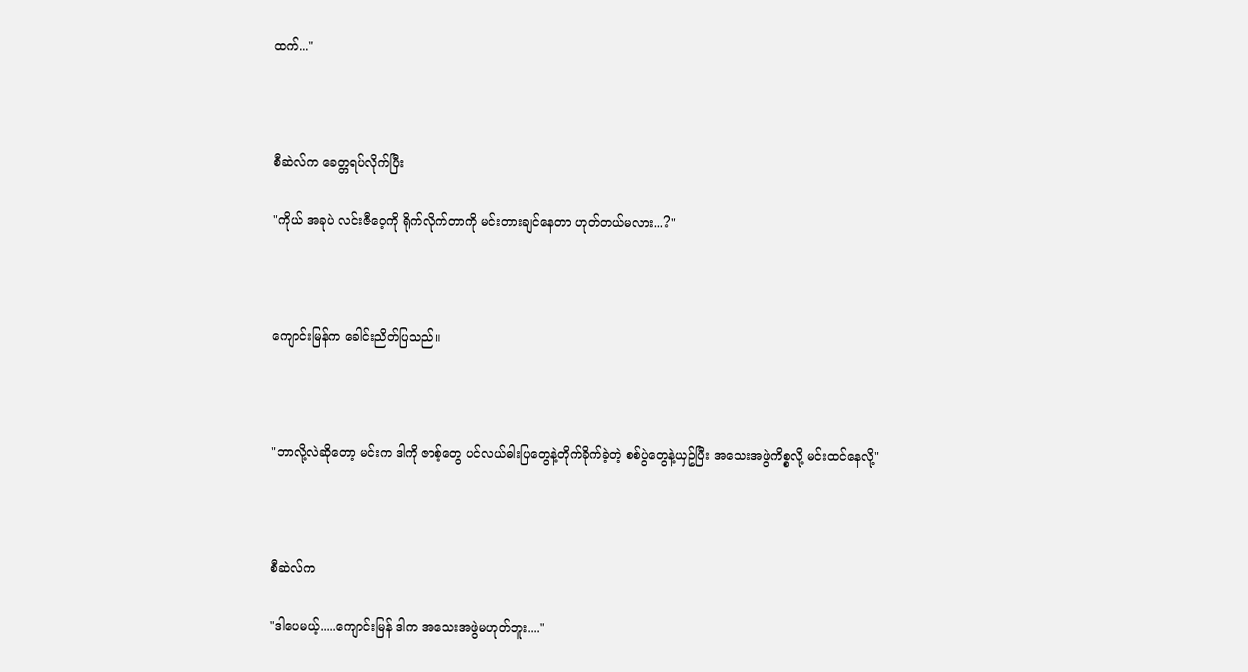ထက်..."



စီဆဲလ်က ခေတ္တရပ်လိုက်ပြီး

"ကိုယ် အခုပဲ လင်းဇီဝေ့ကို ရိုက်လိုက်တာကို မင်းတားချင်နေတာ ဟုတ်တယ်မလား...?"



ကျောင်းမြန်က ခေါင်းညိတ်ပြသည်။



"ဘာလို့လဲဆိုတော့ မင်းက ဒါကို ဇာစ့်တွေ ပင်လယ်ဓါးပြတွေနဲ့တိုက်ခိုက်ခဲ့တဲ့ စစ်ပွဲတွေနဲ့ယှဥ်ပြီး အသေးအဖွဲကိစ္စလို့ မင်းထင်နေလို့"



စီဆဲလ်က

"ဒါပေမယ့်.....ကျောင်းမြန် ဒါက အသေးအဖွဲမဟုတ်ဘူး...."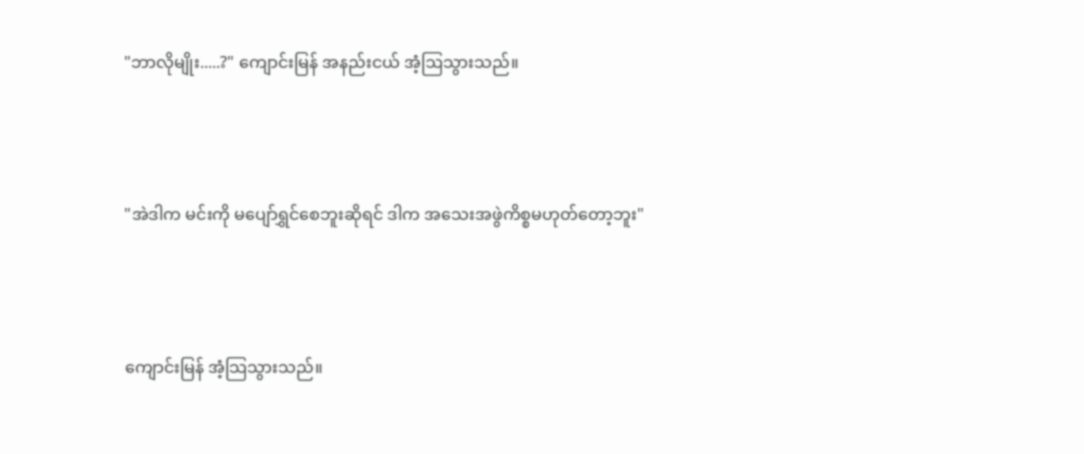"ဘာလိုမျိုး.....?" ကျောင်းမြန် အနည်းငယ် အံ့ဩသွားသည်။



"အဲဒါက မင်းကို မပျော်ရွှင်စေဘူးဆိုရင် ဒါက အသေးအဖွဲကိစ္စမဟုတ်တော့ဘူး"



ကျောင်းမြန် အံ့သြသွားသည်။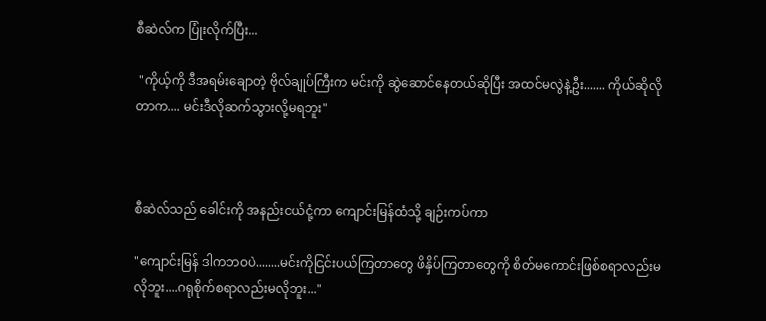စီဆဲလ်က ပြုံးလိုက်ပြီး...

 "ကိုယ့်ကို ဒီအရမ်းချောတဲ့ ဗိုလ်ချုပ်ကြီးက မင်းကို ဆွဲဆောင်နေတယ်ဆိုပြီး အထင်မလွဲနဲ့ဦး....... ကိုယ်ဆိုလိုတာက.... မင်းဒီလိုဆက်သွားလို့မရဘူး"



စီဆဲလ်သည် ခေါင်းကို အနည်းငယ်ငုံ့ကာ ကျောင်းမြန်ထံသို့ ချဉ်းကပ်ကာ

"ကျောင်းမြန် ဒါကဘဝပဲ........မင်းကိုငြင်းပယ်ကြတာတွေ ဖိနှိပ်ကြတာတွေကို စိတ်မကောင်းဖြစ်စရာလည်းမလိုဘူး....ဂရုစိုက်စရာလည်းမလိုဘူး..."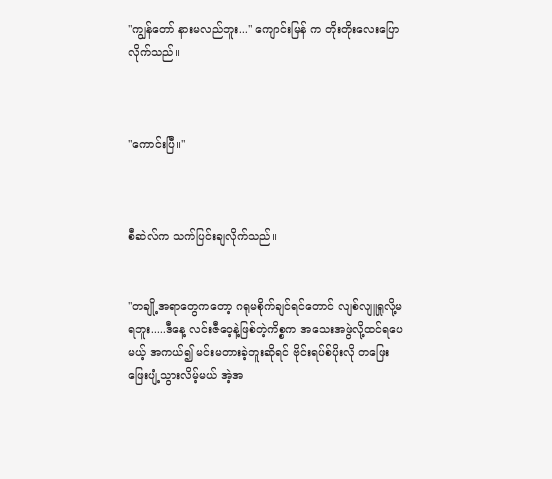"ကျွန်တော် နားမလည်ဘူး..." ကျောင်းမြန် က တိုးတိုးလေးပြောလိုက်သည်။



"ကောင်းပြီ။"



စီဆဲလ်က သက်ပြင်းချလိုက်သည်။


"တချို့အရာတွေကတော့ ဂရုမစိုက်ချင်ရင်တောင် လျစ်လျူရှုလို့မရဘူး.....ဒီနေ့ လင်းဇီဝေ့နဲ့ဖြစ်တဲ့ကိစ္စက အသေးအဖွဲလို့ထင်ရပေမယ့် အကယ်၍ မင်းမတားခဲ့ဘူးဆိုရင် ဗိုင်းရပ်စ်ပိုးလို တဖြေးဖြေးပျံ့သွားလိမ့်မယ် အဲ့အ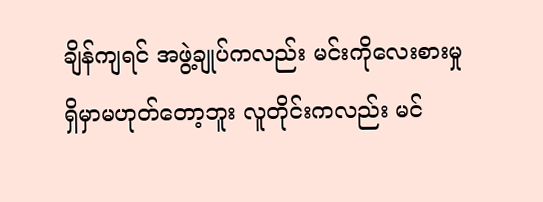ချိန်ကျရင် အဖွဲ့ချုပ်ကလည်း မင်းကိုလေးစားမှုရှိမှာမဟုတ်တော့ဘူး လူတိုင်းကလည်း မင်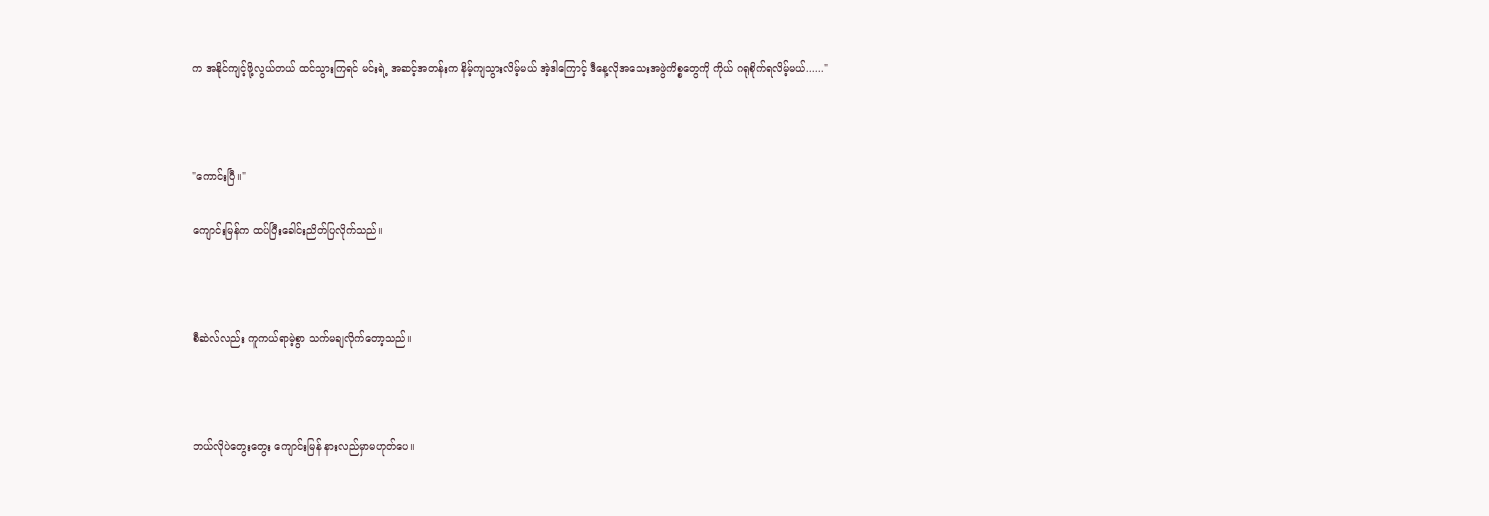က အနိုင်ကျင့်ဖို့လွယ်တယ် ထင်သွားကြရင် မင်းရဲ့ အဆင့်အတန်းက နိမ့်ကျသွားလိမ့်မယ် အဲ့ဒါကြောင့် ဒီနေ့လိုအသေးအဖွဲကိစ္စတွေကို ကိုယ် ဂရုစိုက်ရလိမ့်မယ်......"



"ကောင်းပြီ။"

ကျောင်းမြန်က ထပ်ပြီးခေါင်းညိတ်ပြလိုက်သည်။



စီဆဲလ်လည်း ကူကယ်ရာမဲ့စွာ သက်မချလိုက်တော့သည်။



ဘယ်လိုပဲတွေးတွေး ကျောင်းမြန် နားလည်မှာမဟုတ်ပေ။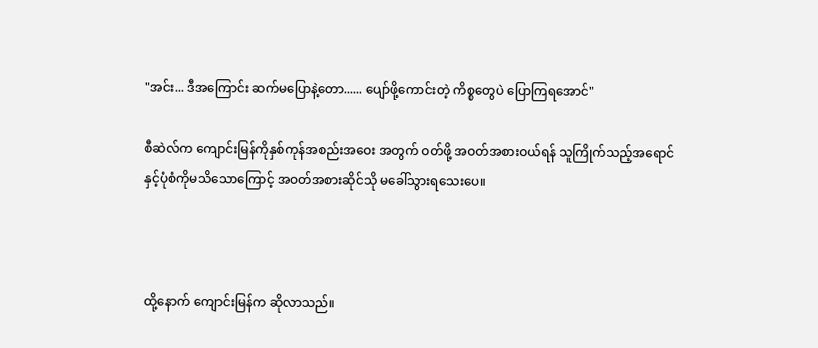"အင်း... ဒီအကြောင်း ဆက်မပြောနဲ့တော...... ပျော်ဖို့ကောင်းတဲ့ ကိစ္စတွေပဲ ပြောကြရအောင်"

စီဆဲလ်က ကျောင်းမြန်ကိုနှစ်ကုန်အစည်းအဝေး အတွက် ဝတ်ဖို့ အဝတ်အစားဝယ်ရန် သူကြိုက်သည့်အရောင်နှင့်ပုံစံကိုမသိသောကြောင့် အဝတ်အစားဆိုင်သို မခေါ်သွားရသေးပေ။



ထို့နောက် ကျောင်းမြန်က ဆိုလာသည်။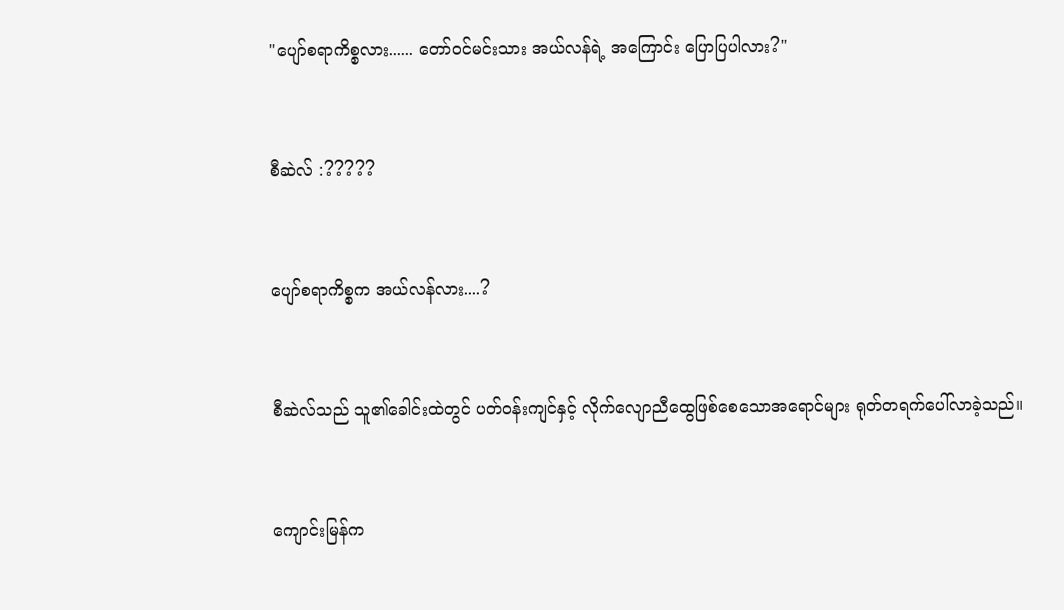"ပျော်စရာကိစ္စလား...... တော်ဝင်မင်းသား အယ်လန်ရဲ့ အကြောင်း ပြောပြပါလား?"



စီဆဲလ် :?????



ပျော်စရာကိစ္စက အယ်လန်လား....?



စီဆဲလ်သည် သူ၏ခေါင်းထဲတွင် ပတ်ဝန်းကျင်နှင့် လိုက်လျောညီထွေဖြစ်စေသောအရောင်များ ရုတ်တရက်ပေါ်လာခဲ့သည်။



ကျောင်းမြန်က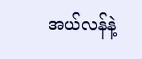အယ်လန်နဲ့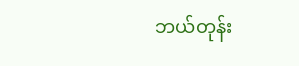ဘယ်တုန်း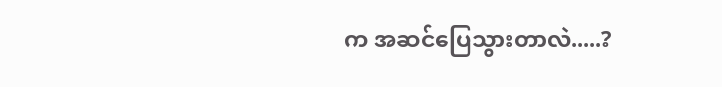က အဆင်ပြေသွားတာလဲ.....?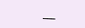___